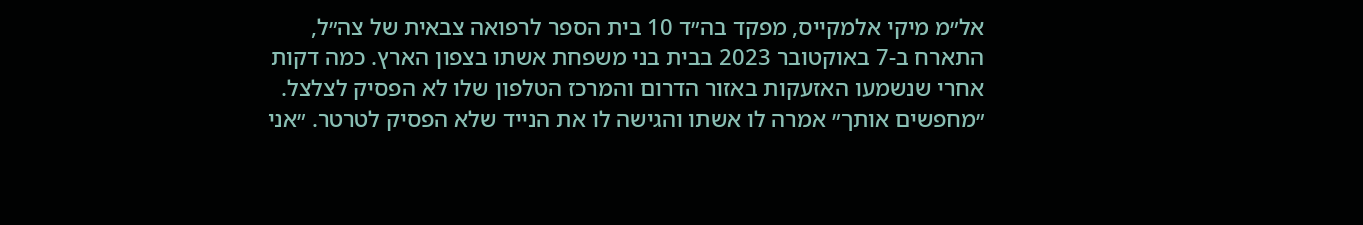אל״מ מיקי אלמקייס, מפקד בה״ד 10 בית הספר לרפואה צבאית של צה״ל, התארח ב-7 באוקטובר 2023 בבית בני משפחת אשתו בצפון הארץ. כמה דקות אחרי שנשמעו האזעקות באזור הדרום והמרכז הטלפון שלו לא הפסיק לצלצל. ״מחפשים אותך״ אמרה לו אשתו והגישה לו את הנייד שלא הפסיק לטרטר. ״אני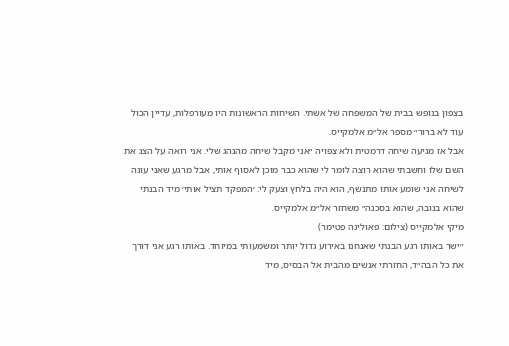בצפון בנופש בבית של המשפחה של אשתי. השיחות הראשונות היו מעורפלות, עדיין הכול עוד לא ברור״ מספר אל״מ אלמקייס.
אבל אז מגיעה שיחה דרמטית ולא צפויה ״אני מקבל שיחה מהנהג שלי. אני רואה על הצג את השם שלו וחשבתי שהוא רוצה לומר לי שהוא כבר מוכן לאסוף אותי, אבל מרגע שאני עונה לשיחה אני שומע אותו מתנשף, הוא היה בלחץ וצעק לי: ׳המפקד תציל אותי׳ מיד הבנתי שהוא בנובה, שהוא בסכנה״ משחזר אל״מ אלמקייס.
מיקי אלמקייס (צילום: פאולינה פטימר)
״ישר באותו רגע הבנתי שאנחנו באירוע גדול יותר ומשמעותי במיוחד. באותו רגע אני דורך את כל הבה״ד, החזרתי אנשים מהבית אל הבסיס, מיד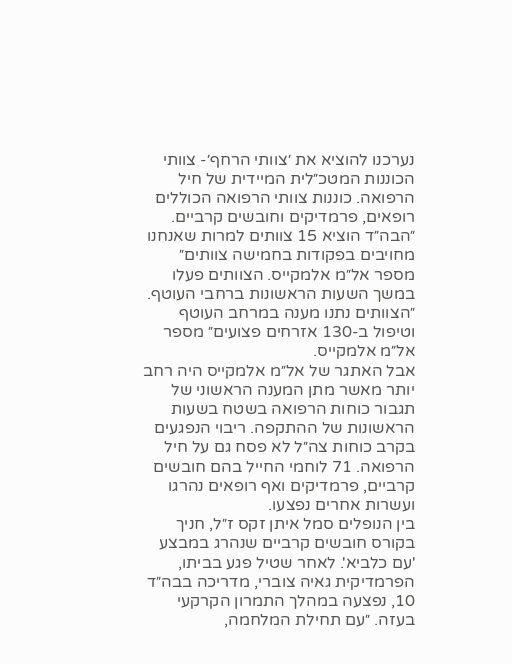נערכנו להוציא את ׳צוותי הרחף׳- צוותי הכוננות המטכ״לית המיידית של חיל הרפואה. כוננות צוותי הרפואה הכוללים רופאים, פרמדיקים וחובשים קרביים. ״הבה״ד הוציא 15 צוותים למרות שאנחנו מחויבים בפקודות בחמישה צוותים״ מספר אל״מ אלמקייס. הצוותים פעלו במשך השעות הראשונות ברחבי העוטף. ״הצוותים נתנו מענה במרחב העוטף וטיפול ב-130 אזרחים פצועים״ מספר אל״מ אלמקייס.
אבל האתגר של אל״מ אלמקייס היה רחב יותר מאשר מתן המענה הראשוני של תגבור כוחות הרפואה בשטח בשעות הראשונות של ההתקפה. ריבוי הנפגעים בקרב כוחות צה״ל לא פסח גם על חיל הרפואה. 71 לוחמי החייל בהם חובשים קרביים, פרמדיקים ואף רופאים נהרגו ועשרות אחרים נפצעו.
בין הנופלים סמל איתן זקס ז״ל, חניך בקורס חובשים קרביים שנהרג במבצע 'עם כלביא'. לאחר שטיל פגע בביתו, הפרמדיקית גאיה צוברי, מדריכה בבה״ד 10, נפצעה במהלך התמרון הקרקעי בעזה. ״עם תחילת המלחמה,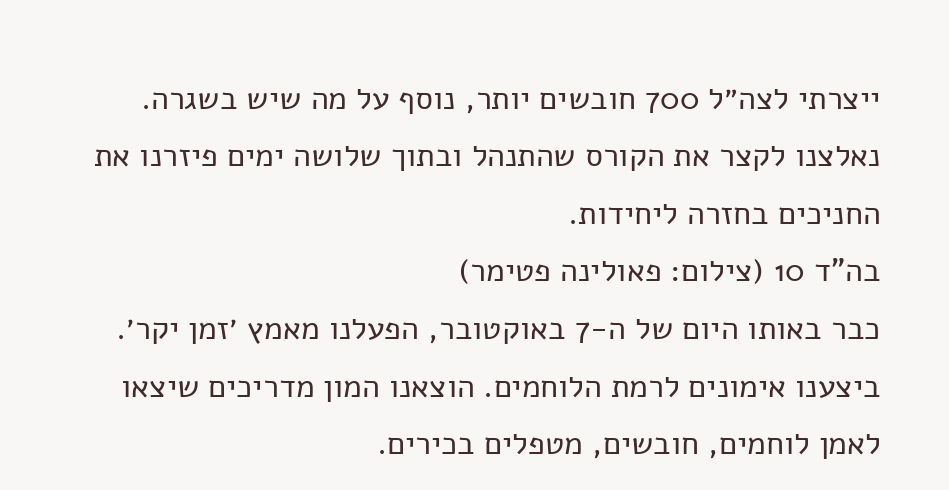ייצרתי לצה״ל 700 חובשים יותר, נוסף על מה שיש בשגרה. נאלצנו לקצר את הקורס שהתנהל ובתוך שלושה ימים פיזרנו את החניכים בחזרה ליחידות.
בה"ד 10 (צילום: פאולינה פטימר)
כבר באותו היום של ה-7 באוקטובר, הפעלנו מאמץ ׳זמן יקר׳. ביצענו אימונים לרמת הלוחמים. הוצאנו המון מדריכים שיצאו לאמן לוחמים, חובשים, מטפלים בכירים.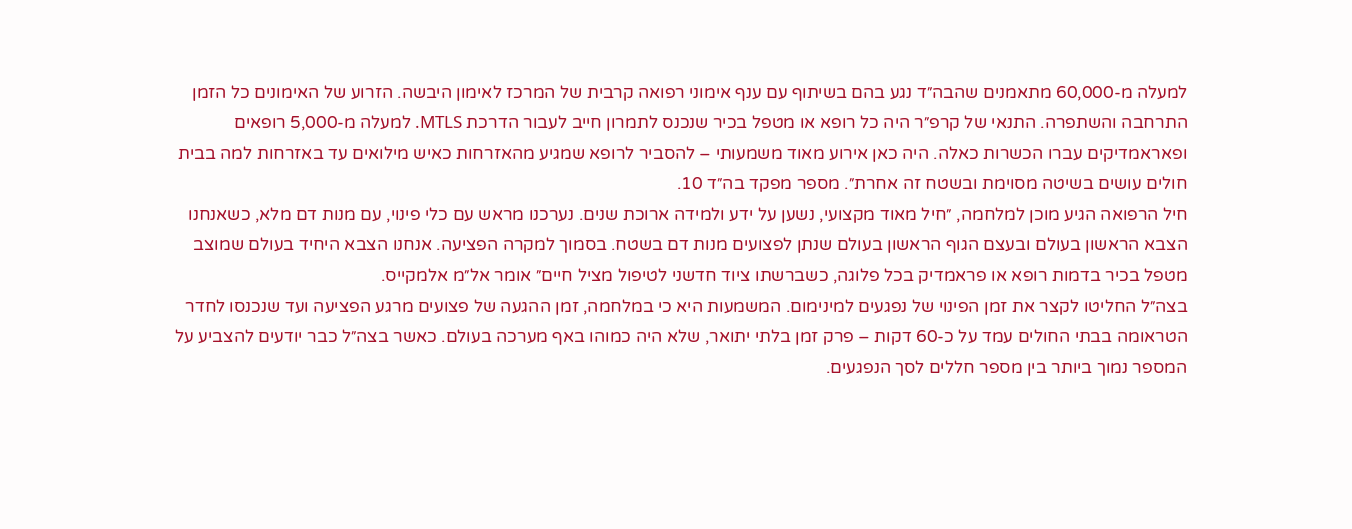למעלה מ-60,000 מתאמנים שהבה״ד נגע בהם בשיתוף עם ענף אימוני רפואה קרבית של המרכז לאימון היבשה. הזרוע של האימונים כל הזמן התרחבה והשתפרה. התנאי של קרפ״ר היה כל רופא או מטפל בכיר שנכנס לתמרון חייב לעבור הדרכת MTLS. למעלה מ-5,000 רופאים ופאראמדיקים עברו הכשרות כאלה. היה כאן אירוע מאוד משמעותי – להסביר לרופא שמגיע מהאזרחות כאיש מילואים עד באזרחות למה בבית חולים עושים בשיטה מסוימת ובשטח זה אחרת״. מספר מפקד בה״ד 10.
חיל הרפואה הגיע מוכן למלחמה, ״חיל מאוד מקצועי, נשען על ידע ולמידה ארוכת שנים. נערכנו מראש עם כלי פינוי, עם מנות דם מלא, כשאנחנו הצבא הראשון בעולם ובעצם הגוף הראשון בעולם שנתן לפצועים מנות דם בשטח. בסמוך למקרה הפציעה. אנחנו הצבא היחיד בעולם שמוצב מטפל בכיר בדמות רופא או פראמדיק בכל פלוגה, כשברשתו ציוד חדשני לטיפול מציל חיים״ אומר אל״מ אלמקייס.
בצה״ל החליטו לקצר את זמן הפינוי של נפגעים למינימום. המשמעות היא כי במלחמה, זמן ההגעה של פצועים מרגע הפציעה ועד שנכנסו לחדר הטראומה בבתי החולים עמד על כ-60 דקות – פרק זמן בלתי יתואר, שלא היה כמוהו באף מערכה בעולם. כאשר בצה״ל כבר יודעים להצביע על המספר נמוך ביותר בין מספר חללים לסך הנפגעים.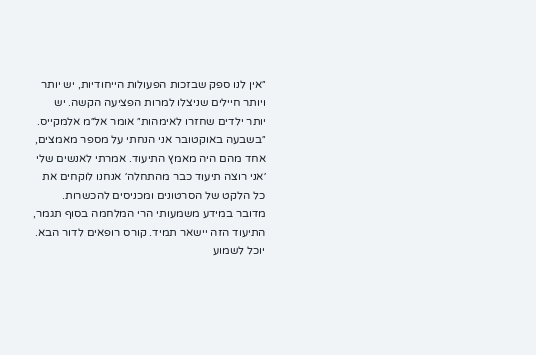״אין לנו ספק שבזכות הפעולות הייחודיות, יש יותר ויותר חיילים שניצלו למרות הפציעה הקשה. יש יותר ילדים שחזרו לאימהות״ אומר אל״מ אלמקייס. ״בשבעה באוקטובר אני הנחתי על מספר מאמצים, אחד מהם היה מאמץ התיעוד. אמרתי לאנשים שלי ׳אני רוצה תיעוד כבר מהתחלה׳ אנחנו לוקחים את כל הלקט של הסרטונים ומכניסים להכשרות.
מדובר במידע משמעותי הרי המלחמה בסוף תגמר, התיעוד הזה יישאר תמיד. קורס רופאים לדור הבא. יוכל לשמוע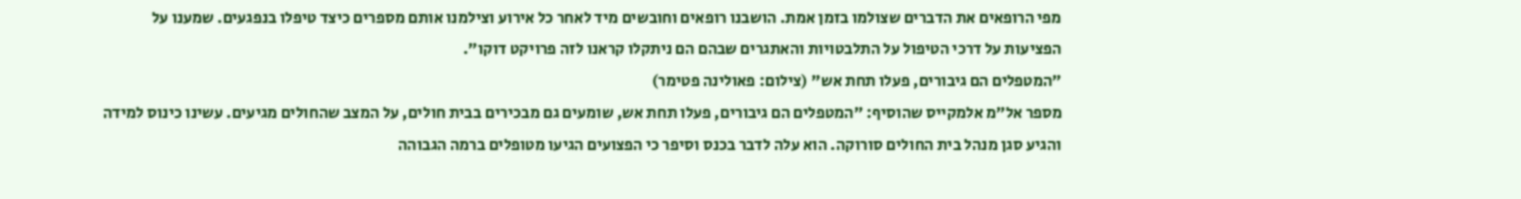מפי הרופאים את הדברים שצולמו בזמן אמת. הושבנו רופאים וחובשים מיד לאחר כל אירוע וצילמנו אותם מספרים כיצד טיפלו בנפגעים. שמענו על הפציעות על דרכי הטיפול על התלבטויות והאתגרים שבהם הם ניתקלו קראנו לזה פרויקט דוקו״.
״המטפלים הם גיבורים, פעלו תחת אש" (צילום: פאולינה פטימר)
מספר אל״מ אלמקייס שהוסיף: ״המטפלים הם גיבורים, פעלו תחת אש, שומעים גם מבכירים בבית חולים, על המצב שהחולים מגיעים. עשינו כינוס למידה והגיע סגן מנהל בית החולים סורוקה. הוא עלה לדבר בכנס וסיפר כי הפצועים הגיעו מטופלים ברמה הגבוהה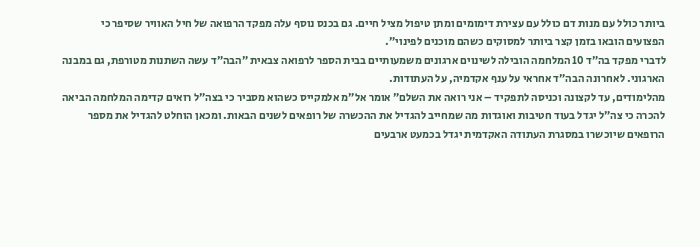ביותר כולל עם מנות דם כולל עם עצירת דימומים ומתן טיפול מציל חיים. גם בכנס נוסף עלה מפקד הרפואה של חיל האוויר שסיפר כי הפצועים הובאו בזמן קצר ביותר למסוקים כשהם מוכנים לפינוי״.
לדברי מפקד בה״ד 10 המלחמה הובילה לשינוים ארגונים משמעותיים בבית הספר לרפואה צבאית ״הבה״ד עשה השתנות מטורפת, גם במבנה הארגוני. לאחרונה הבה״ד אחראי על ענף אקדמיה, על העתודות.
מהלימודים, עד לקצונה וכניסה לתפקיד – אני רואה את השלם״ אומר אל״מ אלמקייס כשהוא מסביר כי בצה״ל רואים קדימה המלחמה הביאה להכרה כי צה״ל יגדל בעוד חטיבות ואוגדות מה שמחייב להגדיל את ההכשרה של רופאים לשנים הבאות. ומכאן הוחלט להגדיל את מספר הרופאים שיוכשרו במסגרת העתודה האקדמית יגדל בכמעט ארבעים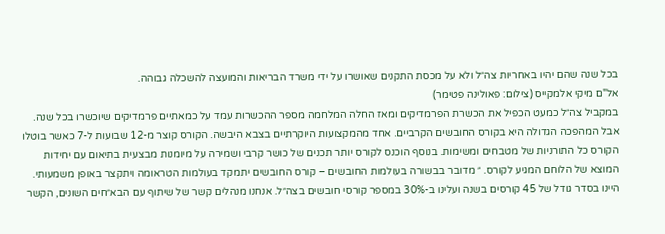בכל שנה שהם יהיו באחריות צה״ל ולא על מכסת התקנים שאושרו על ידי משרד הבריאות והמועצה להשכלה גבוהה.
אל"ם מיקי אלמקייס (צילום: פאולינה פטימר)
במקביל צה״ל כמעט הכפיל את הכשרת הפרמדיקים ומאז החלה המלחמה מספר ההכשרות עמד על כמאתיים פרמדיקים שיוכשרו בכל שנה. אבל המהפכה הגדולה היא בקורס החובשים הקרביים. אחד מהמקצועות היוקרתיים בצבא היבשה. הקורס קוצר מ-12 שבועות ל-7 כאשר בוטלו הקורס כל התורניות של מטבחים ומשימות. בנוסף הוכנס לקורס יותר תכנים של כושר קרבי ושמירה על מיומנות מבצעית בתיאום עם יחידות המוצא של הלוחם המגיע לקורס. ״ מדובר בבשורה בעולמות החובשים – קורס החובשים יתמקד בעולמות הטראומה ויתקצר באופן משמעותי.
היינו בסדר גודל של 45 קורסים בשנה ועלינו ב-30% במספר קורסי חובשים בצה״ל. אנחנו מנהלים קשר של שיתוף עם הבא״חים השונים, הקשר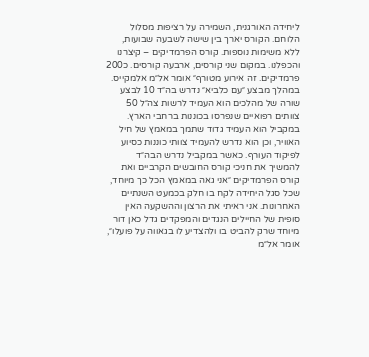ליחידה האורגנית, השמירה על רציפות מסלול הלוחם. הקורס יארך בין שישה לשבעה שבועות, ללא משימות נוספות. קורס הפרמדיקים – קיצרנו והכפלנו. במקום שני קורסים, ארבעה קורסים. כ200 פרמדיקים. זה אירוע מטורף״ אומר אל״מ אלמקייס.
במהלך מבצע ״עם כלביא״ נדרש בה״ד 10 לבצע שורה של מהלכים הוא העמיד לרשות צה״ל 50 צוותים רפואיים שנפרסו בכוננות ברחבי הארץ. במקביל הוא העמיד גדוד שתמך במאמץ של חיל האוויר, וכן הוא נדרש להעמיד צוותי כוננות כסיוע לפיקוד העורף. כאשר במקביל נדרש הבה״ד להמשיך את חניכי קורס החובשים הקרביים ואת קורס הפרמדיקים ״אני גאה במאמץ הכל כך מיוחד, שכל סגל היחידה לקח בו חלק בכמעט השנתיים האחרונות. אני ראיתי את הרצון וההשקעה האין סופית של החיילים הנגדים והמפקדים גדל כאן דור מיוחד שרק להביט בו ולהצדיע לו בגאווה על פועלו״, אומר אל״מ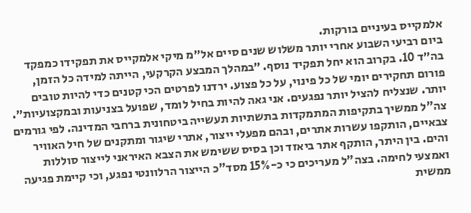אלמקייס בעיניים בורקות.
ביום רביעי השבוע אחרי יותר משלוש שנים סיים אל״מ מיקי אלמקייס את תפקידו כמפקד בה״ד 10. בקרוב הוא יחל תפקיד נוסף. ״במהלך המבצע הקרקעי, הייתה למידה כל הזמן, פורום תחקירים יומי של כל פינוי, על כל פצוע. ירדנו לפרטים הכי קטנים כדי להיות טובים יותר. שנצליח להציל יותר נפגעים. אני גאה להיות בחיל לומד, שפועל בצניעות ובמקצועיות״.
צה"ל ממשיך בתקיפות המתמקדות בתשתיות תעשייה ביטחונית ברחבי המדינה. לפי גורמים צבאיים, הותקפו עשרות אתרים, ובהם מפעלי ייצור, אתרי שיגור ומתקנים של חיל האוויר והים. בין היתר, הותקף אתר ביאזד וכן בסיס ששימש את הצבא האיראני לייצור סוללות ואמצעי לחימה. בצה"ל מעריכים כי כ-15% מסד"כ הייצור הרלוונטי נפגע, וכי קיימת פגיעה ממשית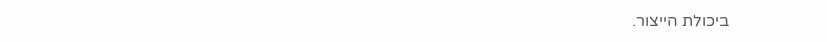ביכולת הייצור.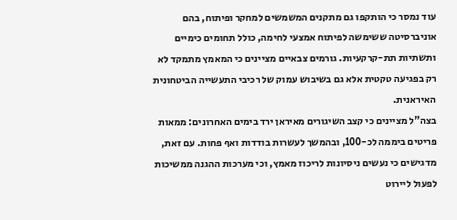עוד נמסר כי הותקפו גם מתקנים המשמשים למחקר ופיתוח, בהם אוניברסיטה ששימשה לפיתוח אמצעי לחימה, כולל תחומים כימיים ותשתיות תת-קרקעיות. גורמים צבאיים מציינים כי המאמץ מתמקד לא רק בפגיעה טקטית אלא גם בשיבוש עמוק של רכיבי התעשייה הביטחונית האיראנית.
בצה"ל מציינים כי קצב השיגורים מאיראן ירד בימים האחרונים: ממאות פריטים ביממה לכ-100, ובהמשך לעשרות בודדות ואף פחות. עם זאת, מדגישים כי נעשים ניסיונות לריכוז מאמץ, וכי מערכות ההגנה ממשיכות לפעול ליירוט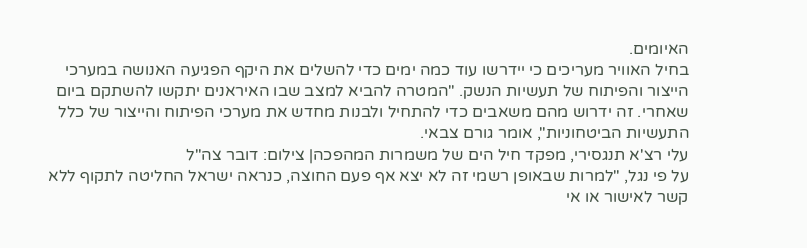האיומים.
בחיל האוויר מעריכים כי יידרשו עוד כמה ימים כדי להשלים את היקף הפגיעה האנושה במערכי הייצור והפיתוח של תעשיות הנשק. "המטרה להביא למצב שבו האיראנים יתקשו להשתקם ביום שאחרי. זה ידרוש מהם משאבים כדי להתחיל ולבנות מחדש את מערכי הפיתוח והייצור של כלל התעשיות הביטחוניות", אומר גורם צבאי.
עלי רצ'א תנגסירי, מפקד חיל הים של משמרות המהפכה| צילום: דובר צה"ל
על פי נגל, "למרות שבאופן רשמי זה לא יצא אף פעם החוצה, כנראה ישראל החליטה לתקוף ללא קשר לאישור או אי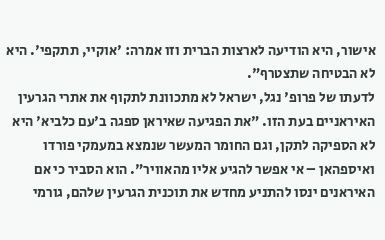אישור, היא הודיעה לארצות הברית וזו אמרה: 'אוקיי, תתקפי'. היא לא הבטיחה שתצטרף".
לדעתו של פרופ' נגל, ישראל לא מתכוונת לתקוף את אתרי הגרעין האיראניים בעת הזו. "את הפגיעה שאיראן ספגה ב'עם כלביא' היא לא הספיקה לתקן, וגם החומר המעשר שנמצא במעמקי פורדו ואיספהאן – אי אפשר להגיע אליו מהאוויר". הוא הסביר כי אם האיראנים ינסו להתניע מחדש את תוכנית הגרעין שלהם, גורמי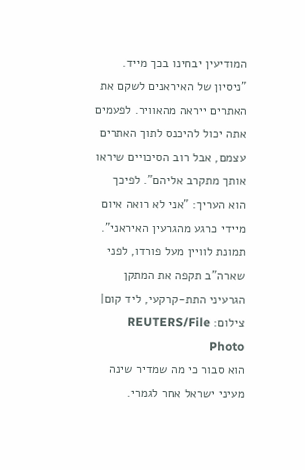המודיעין יבחינו בכך מייד. "ניסיון של האיראנים לשקם את האתרים ייראה מהאוויר. לפעמים אתה יכול להיכנס לתוך האתרים עצמם, אבל רוב הסיכויים שיראו אותך מתקרב אליהם". לפיכך הוא העריך: "אני לא רואה איום מיידי כרגע מהגרעין האיראני".
תמונת לוויין מעל פורדו, לפני שארה"ב תקפה את המתקן הגרעיני התת-קרקעי, ליד קום| צילום: REUTERS/File Photo
הוא סבור כי מה שמדיר שינה מעיני ישראל אחר לגמרי.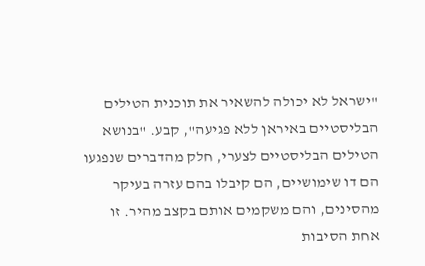"ישראל לא יכולה להשאיר את תוכנית הטילים הבליסטיים באיראן ללא פגיעה", קבע. "בנושא הטילים הבליסטיים לצערי, חלק מהדברים שנפגעו הם דו שימושיים, הם קיבלו בהם עזרה בעיקר מהסינים, והם משקמים אותם בקצב מהיר. זו אחת הסיבות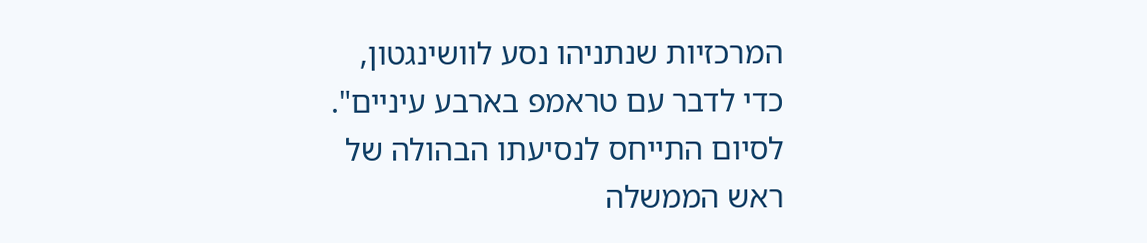המרכזיות שנתניהו נסע לוושינגטון, כדי לדבר עם טראמפ בארבע עיניים".
לסיום התייחס לנסיעתו הבהולה של ראש הממשלה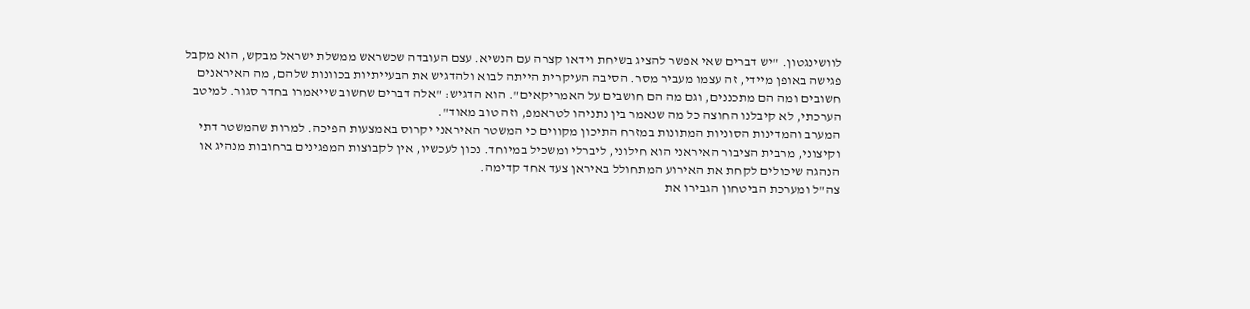לוושינגטון. "יש דברים שאי אפשר להציג בשיחת וידאו קצרה עם הנשיא. עצם העובדה שכשראש ממשלת ישראל מבקש, הוא מקבל פגישה באופן מיידי, זה עצמו מעביר מסר. הסיבה העיקרית הייתה לבוא ולהדגיש את הבעייתיות בכוונות שלהם, מה האיראנים חשובים ומה הם מתכננים, וגם מה הם חושבים על האמריקאים". הוא הדגיש: "אלה דברים שחשוב שייאמרו בחדר סגור. למיטב הערכתי, לא קיבלנו החוצה כל מה שנאמר בין נתניהו לטראמפ, וזה טוב מאוד".
המערב והמדינות הסוניות המתונות במזרח התיכון מקווים כי המשטר האיראני יקרוס באמצעות הפיכה. למרות שהמשטר דתי וקיצוני, מרבית הציבור האיראני הוא חילוני, ליברלי ומשכיל במיוחד. נכון לעכשיו, אין לקבוצות המפגינים ברחובות מנהיג או הנהגה שיכולים לקחת את האירוע המתחולל באיראן צעד אחד קדימה.
צה"ל ומערכת הביטחון הגבירו את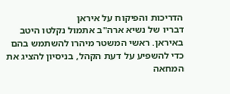הדריכות והפיקוח על איראן
דבריו של נשיא ארה"ב אתמול נקלטו היטב באיראן. ראשי המשטר מיהרו להשתמש בהם כדי להשפיע על דעת הקהל, בניסיון להציג את המחאה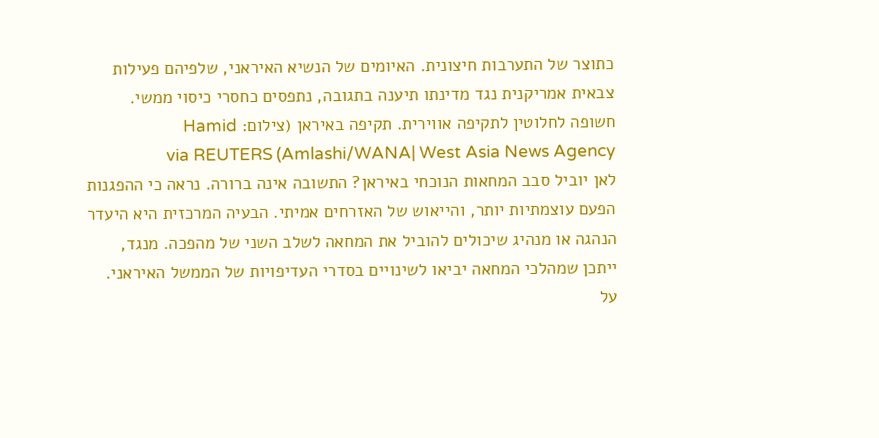כתוצר של התערבות חיצונית. האיומים של הנשיא האיראני, שלפיהם פעילות צבאית אמריקנית נגד מדינתו תיענה בתגובה, נתפסים כחסרי כיסוי ממשי.
חשופה לחלוטין לתקיפה אווירית. תקיפה באיראן (צילום: Hamid Amlashi/WANA| West Asia News Agency) via REUTERS
לאן יוביל סבב המחאות הנוכחי באיראן? התשובה אינה ברורה. נראה כי ההפגנות הפעם עוצמתיות יותר, והייאוש של האזרחים אמיתי. הבעיה המרכזית היא היעדר הנהגה או מנהיג שיכולים להוביל את המחאה לשלב השני של מהפכה. מנגד, ייתכן שמהלכי המחאה יביאו לשינויים בסדרי העדיפויות של הממשל האיראני. על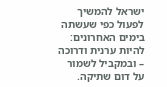ישראל להמשיך לפעול כפי שעשתה בימים האחרונים: להיות ערנית ודרוכה – ובמקביל לשמור על דום שתיקה.